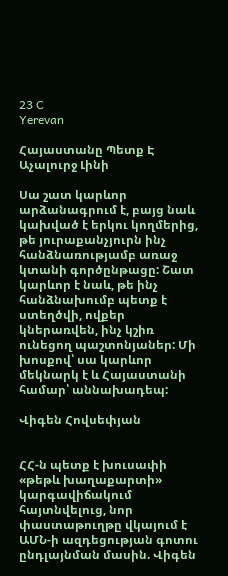23 C
Yerevan

Հայաստանը Պետք Է Աչալուրջ Լինի

Սա շատ կարևոր արձանագրում է, բայց նաև կախված է երկու կողմերից, թե յուրաքանչյուրն ինչ հանձնառությամբ առաջ կտանի գործընթացը: Շատ կարևոր է նաև, թե ինչ հանձնախումբ պետք է ստեղծվի, ովքեր կներառվեն, ինչ կշիռ ունեցող պաշտոնյաներ: Մի խոսքով՝ սա կարևոր մեկնարկ է և Հայաստանի համար՝ աննախադեպ:

Վիգեն Հովսեփյան


ՀՀ‑ն պետք է խուսափի «թեթև խաղաքարտի» կարգավիճակում հայտնվելուց, նոր փաստաթուղթը վկայում է ԱՄՆ‑ի ազդեցության գոտու ընդլայնման մասին. Վիգեն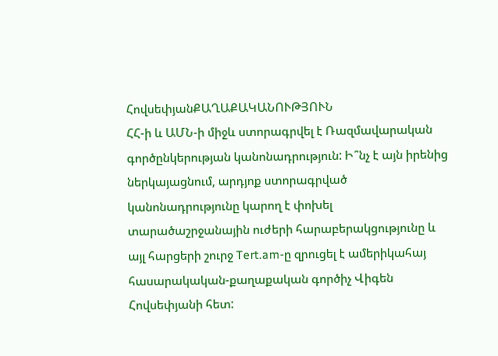ՀովսեփյանՔԱՂԱՔԱԿԱՆՈՒԹՅՈՒՆ
ՀՀ‑ի և ԱՄՆ‑ի միջև ստորագրվել է Ռազմավարական գործընկերության կանոնադրություն: Ի՞նչ է այն իրենից ներկայացնում, արդյոք ստորագրված կանոնադրությունը կարող է փոխել տարածաշրջանային ուժերի հարաբերակցությունը և այլ հարցերի շուրջ Tert.am‑ը զրուցել է ամերիկահայ հասարակական-քաղաքական գործիչ Վիգեն Հովսեփյանի հետ: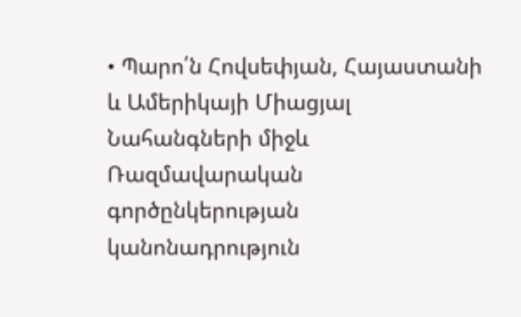• Պարո՛ն Հովսեփյան, Հայաստանի և Ամերիկայի Միացյալ Նահանգների միջև Ռազմավարական գործընկերության կանոնադրություն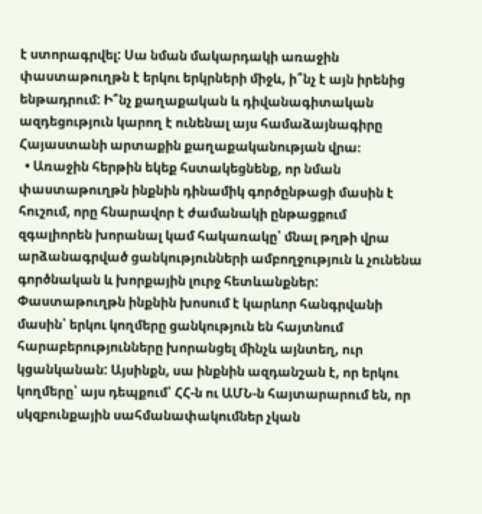է ստորագրվել: Սա նման մակարդակի առաջին փաստաթուղթն է երկու երկրների միջև, ի՞նչ է այն իրենից ենթադրում: Ի՞նչ քաղաքական և դիվանագիտական ազդեցություն կարող է ունենալ այս համաձայնագիրը Հայաստանի արտաքին քաղաքականության վրա։
  • Առաջին հերթին եկեք հստակեցնենք, որ նման փաստաթուղթն ինքնին դինամիկ գործընթացի մասին է հուշում, որը հնարավոր է ժամանակի ընթացքում զգալիորեն խորանալ կամ հակառակը՝ մնալ թղթի վրա արձանագրված ցանկությունների ամբողջություն և չունենա գործնական և խորքային լուրջ հետևանքներ: Փաստաթուղթն ինքնին խոսում է կարևոր հանգրվանի մասին՝ երկու կողմերը ցանկություն են հայտնում հարաբերությունները խորանցել մինչև այնտեղ, ուր կցանկանան: Այսինքն, սա ինքնին ազդանշան է, որ երկու կողմերը՝ այս դեպքում՝ ՀՀ‑ն ու ԱՄՆ‑ն հայտարարում են, որ սկզբունքային սահմանափակումներ չկան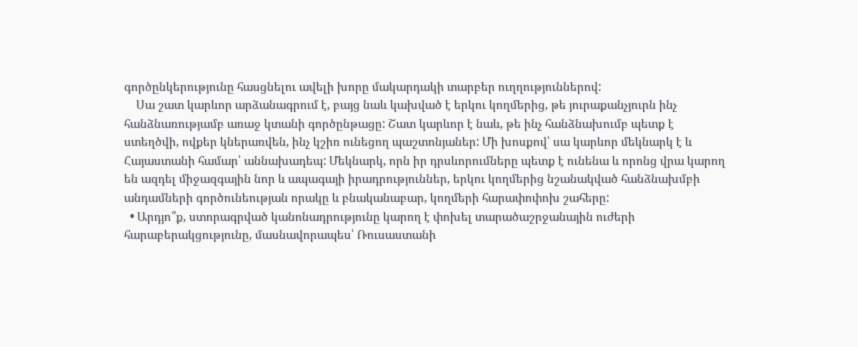գործընկերությունը հասցնելու ավելի խորը մակարդակի տարբեր ուղղություններով:
    Սա շատ կարևոր արձանագրում է, բայց նաև կախված է երկու կողմերից, թե յուրաքանչյուրն ինչ հանձնառությամբ առաջ կտանի գործընթացը: Շատ կարևոր է նաև, թե ինչ հանձնախումբ պետք է ստեղծվի, ովքեր կներառվեն, ինչ կշիռ ունեցող պաշտոնյաներ: Մի խոսքով՝ սա կարևոր մեկնարկ է և Հայաստանի համար՝ աննախադեպ: Մեկնարկ, որն իր դրսևորումները պետք է ունենա և որոնց վրա կարող են ազդել միջազգային նոր և ապագայի իրադրություններ, երկու կողմերից նշանակված հանձնախմբի անդամների գործունեության որակը և բնականաբար, կողմերի հարափոփոխ շահերը:
  • Արդյո՞ք, ստորագրված կանոնադրությունը կարող է փոխել տարածաշրջանային ուժերի հարաբերակցությունը, մասնավորապես՝ Ռուսաստանի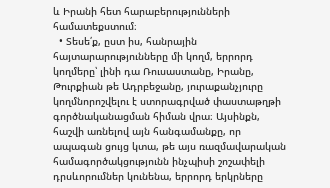և Իրանի հետ հարաբերությունների համատեքստում։
  • Տեսե՛ք, ըստ իս, հանրային հայտարարությունները մի կողմ, երրորդ կողմերը՝ լինի դա Ռուսաստանը, Իրանը, Թուրքիան թե Ադրբեջանը, յուրաքանչյուրը կողմնորոշվելու է ստորագրված փաստաթղթի գործնականացման հիման վրա։ Այսինքն, հաշվի առնելով այն հանգամանքը, որ ապագան ցույց կտա, թե այս ռազմավարական համագործակցությունն ինչպիսի շոշափելի դրսևորումներ կունենա, երրորդ երկրները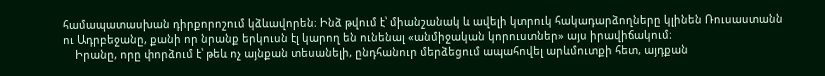համապատասխան դիրքորոշում կձևավորեն։ Ինձ թվում է՝ միանշանակ և ավելի կտրուկ հակադարձողները կլինեն Ռուսաստանն ու Ադրբեջանը, քանի որ նրանք երկուսն էլ կարող են ունենալ «անմիջական կորուստներ» այս իրավիճակում։
    Իրանը, որը փորձում է՝ թեև ոչ այնքան տեսանելի, ընդհանուր մերձեցում ապահովել արևմուտքի հետ, այդքան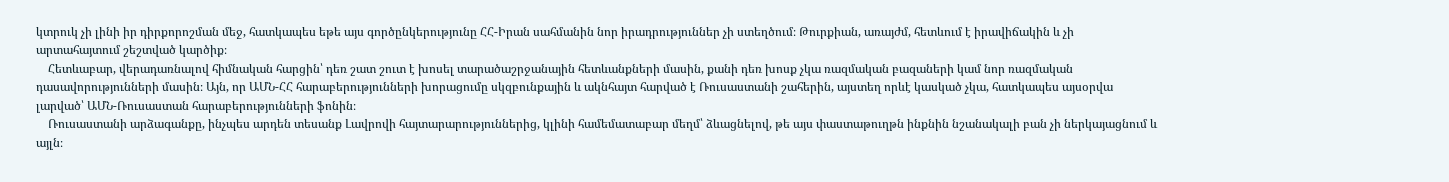կտրուկ չի լինի իր դիրքորոշման մեջ, հատկապես եթե այս գործընկերությունը ՀՀ-Իրան սահմանին նոր իրադրություններ չի ստեղծում։ Թուրքիան, առայժմ, հետևում է իրավիճակին և չի արտահայտում շեշտված կարծիք։
    Հետևաբար, վերադառնալով հիմնական հարցին՝ դեռ շատ շուտ է խոսել տարածաշրջանային հետևանքների մասին, քանի դեռ խոսք չկա ռազմական բազաների կամ նոր ռազմական դասավորությունների մասին։ Այն, որ ԱՄՆ-ՀՀ հարաբերությունների խորացումը սկզբունքային և ակնհայտ հարված է Ռուսաստանի շահերին, այստեղ որևէ կասկած չկա, հատկապես այսօրվա լարված՝ ԱՄՆ-Ռուսաստան հարաբերությունների ֆոնին։
    Ռուսաստանի արձագանքը, ինչպես արդեն տեսանք Լավրովի հայտարարություններից, կլինի համեմատաբար մեղմ՝ ձևացնելով, թե այս փաստաթուղթն ինքնին նշանակալի բան չի ներկայացնում և այլն։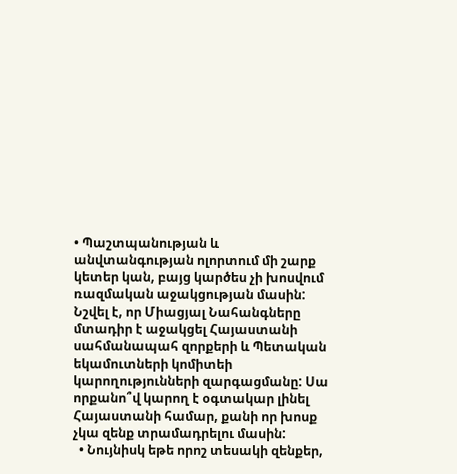• Պաշտպանության և անվտանգության ոլորտում մի շարք կետեր կան, բայց կարծես չի խոսվում ռազմական աջակցության մասին: Նշվել է, որ Միացյալ Նահանգները մտադիր է աջակցել Հայաստանի սահմանապահ զորքերի և Պետական եկամուտների կոմիտեի կարողությունների զարգացմանը: Սա որքանո՞վ կարող է օգտակար լինել Հայաստանի համար, քանի որ խոսք չկա զենք տրամադրելու մասին:
  • Նույնիսկ եթե որոշ տեսակի զենքեր,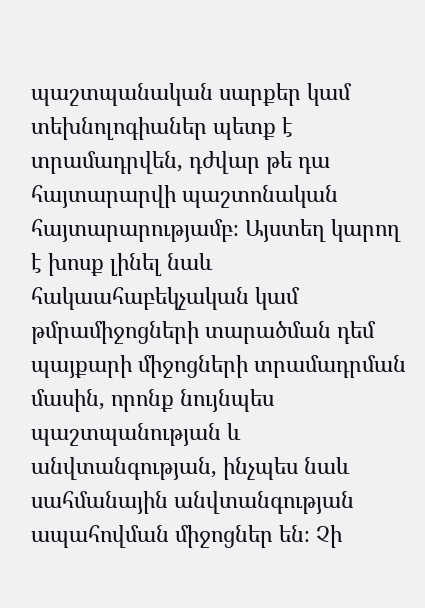պաշտպանական սարքեր կամ տեխնոլոգիաներ պետք է տրամադրվեն, դժվար թե դա հայտարարվի պաշտոնական հայտարարությամբ։ Այստեղ կարող է խոսք լինել նաև հակաահաբեկչական կամ թմրամիջոցների տարածման դեմ պայքարի միջոցների տրամադրման մասին, որոնք նույնպես պաշտպանության և անվտանգության, ինչպես նաև սահմանային անվտանգության ապահովման միջոցներ են։ Չի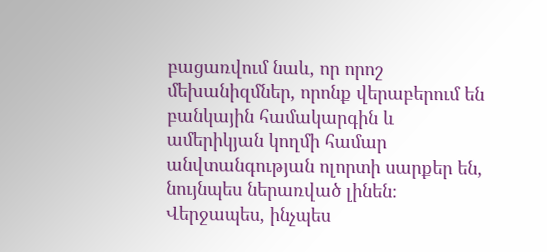բացառվում նաև, որ որոշ մեխանիզմներ, որոնք վերաբերում են բանկային համակարգին և ամերիկյան կողմի համար անվտանգության ոլորտի սարքեր են, նույնպես ներառված լինեն։ Վերջապես, ինչպես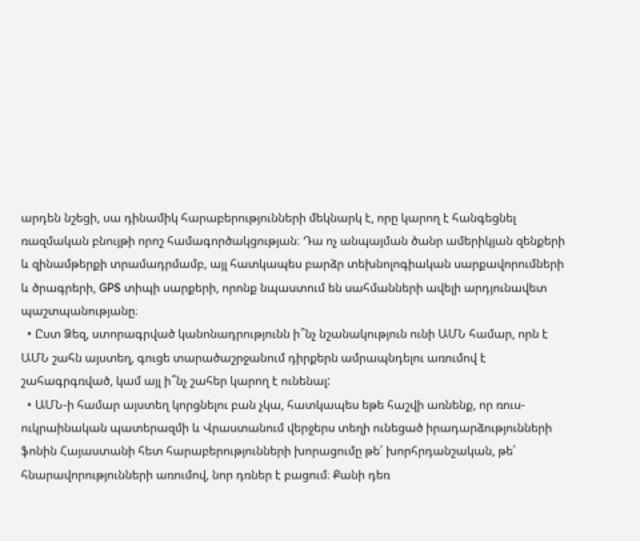արդեն նշեցի, սա դինամիկ հարաբերությունների մեկնարկ է, որը կարող է հանգեցնել ռազմական բնույթի որոշ համագործակցության։ Դա ոչ անպայման ծանր ամերիկյան զենքերի և զինամթերքի տրամադրմամբ, այլ հատկապես բարձր տեխնոլոգիական սարքավորումների և ծրագրերի, GPS տիպի սարքերի, որոնք նպաստում են սահմանների ավելի արդյունավետ պաշտպանությանը։
  • Ըստ Ձեզ, ստորագրված կանոնադրությունն ի՞նչ նշանակություն ունի ԱՄՆ համար, որն է ԱՄՆ շահն այստեղ, գուցե տարածաշրջանում դիրքերն ամրապնդելու առումով է շահագրգռված, կամ այլ ի՞նչ շահեր կարող է ունենալ:
  • ԱՄՆ‑ի համար այստեղ կորցնելու բան չկա, հատկապես եթե հաշվի առնենք, որ ռուս-ուկրաինական պատերազմի և Վրաստանում վերջերս տեղի ունեցած իրադարձությունների ֆոնին Հայաստանի հետ հարաբերությունների խորացումը թե՛ խորհրդանշական, թե՛ հնարավորությունների առումով, նոր դռներ է բացում։ Քանի դեռ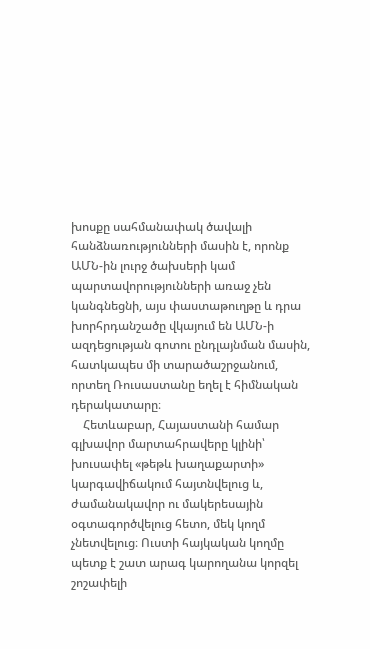խոսքը սահմանափակ ծավալի հանձնառությունների մասին է, որոնք ԱՄՆ-ին լուրջ ծախսերի կամ պարտավորությունների առաջ չեն կանգնեցնի, այս փաստաթուղթը և դրա խորհրդանշածը վկայում են ԱՄՆ‑ի ազդեցության գոտու ընդլայնման մասին, հատկապես մի տարածաշրջանում, որտեղ Ռուսաստանը եղել է հիմնական դերակատարը։
    Հետևաբար, Հայաստանի համար գլխավոր մարտահրավերը կլինի՝ խուսափել «թեթև խաղաքարտի» կարգավիճակում հայտնվելուց և, ժամանակավոր ու մակերեսային օգտագործվելուց հետո, մեկ կողմ չնետվելուց։ Ուստի հայկական կողմը պետք է շատ արագ կարողանա կորզել շոշափելի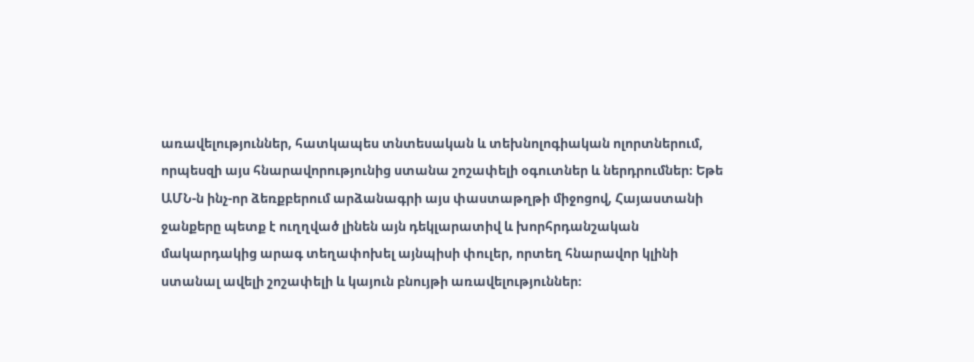առավելություններ, հատկապես տնտեսական և տեխնոլոգիական ոլորտներում, որպեսզի այս հնարավորությունից ստանա շոշափելի օգուտներ և ներդրումներ։ Եթե ԱՄՆ‑ն ինչ-որ ձեռքբերում արձանագրի այս փաստաթղթի միջոցով, Հայաստանի ջանքերը պետք է ուղղված լինեն այն դեկլարատիվ և խորհրդանշական մակարդակից արագ տեղափոխել այնպիսի փուլեր, որտեղ հնարավոր կլինի ստանալ ավելի շոշափելի և կայուն բնույթի առավելություններ։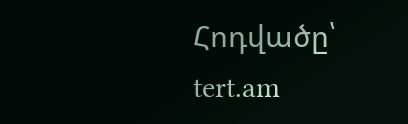Հոդվածը՝ tert.am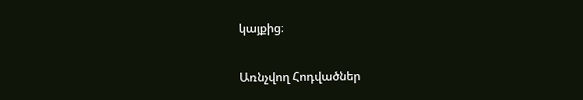կայքից։

Առնչվող Հոդվածներ